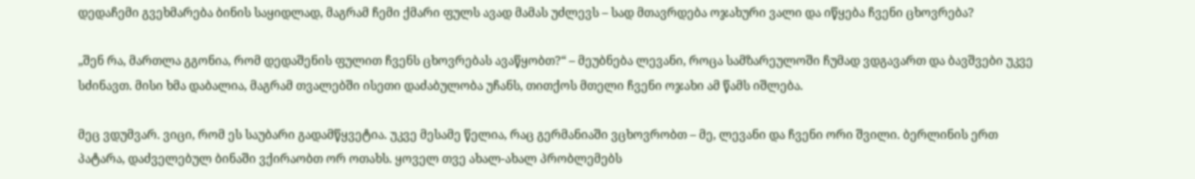დედაჩემი გვეხმარება ბინის საყიდლად, მაგრამ ჩემი ქმარი ფულს ავად მამას უძლევს – სად მთავრდება ოჯახური ვალი და იწყება ჩვენი ცხოვრება?

„შენ რა, მართლა გგონია, რომ დედაშენის ფულით ჩვენს ცხოვრებას ავაწყობთ?“ – მეუბნება ლევანი, როცა სამზარეულოში ჩუმად ვდგავართ და ბავშვები უკვე სძინავთ. მისი ხმა დაბალია, მაგრამ თვალებში ისეთი დაძაბულობა უჩანს, თითქოს მთელი ჩვენი ოჯახი ამ წამს იშლება.

მეც ვდუმვარ. ვიცი, რომ ეს საუბარი გადამწყვეტია. უკვე მესამე წელია, რაც გერმანიაში ვცხოვრობთ – მე, ლევანი და ჩვენი ორი შვილი. ბერლინის ერთ პატარა, დაძველებულ ბინაში ვქირაობთ ორ ოთახს. ყოველ თვე ახალ-ახალ პრობლემებს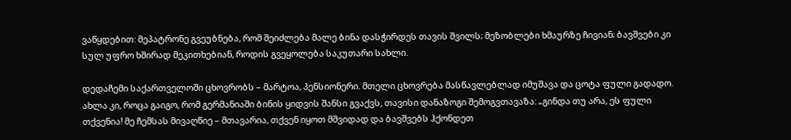ვაწყდებით: მეპატრონე გვეუბნება, რომ შეიძლება მალე ბინა დასჭირდეს თავის შვილს; მეზობლები ხმაურზე ჩივიან; ბავშვები კი სულ უფრო ხშირად მეკითხებიან, როდის გვეყოლება საკუთარი სახლი.

დედაჩემი საქართველოში ცხოვრობს – მარტოა, პენსიონერი. მთელი ცხოვრება მასწავლებლად იმუშავა და ცოტა ფული გადადო. ახლა კი, როცა გაიგო, რომ გერმანიაში ბინის ყიდვის შანსი გვაქვს, თავისი დანაზოგი შემოგვთავაზა: „გინდა თუ არა, ეს ფული თქვენია! მე ჩემსას მივაღწიე – მთავარია, თქვენ იყოთ მშვიდად და ბავშვებს ჰქონდეთ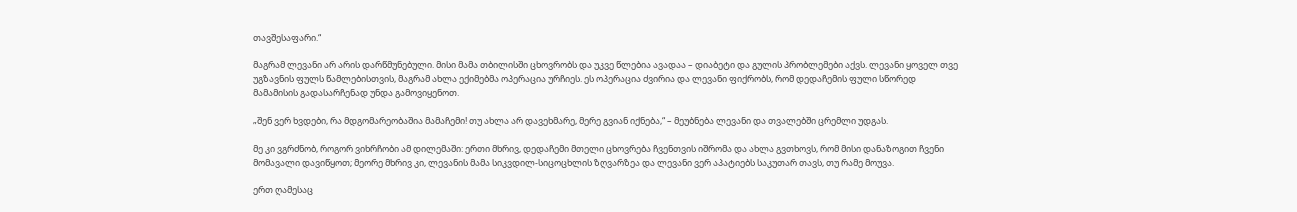თავშესაფარი.“

მაგრამ ლევანი არ არის დარწმუნებული. მისი მამა თბილისში ცხოვრობს და უკვე წლებია ავადაა – დიაბეტი და გულის პრობლემები აქვს. ლევანი ყოველ თვე უგზავნის ფულს წამლებისთვის, მაგრამ ახლა ექიმებმა ოპერაცია ურჩიეს. ეს ოპერაცია ძვირია და ლევანი ფიქრობს, რომ დედაჩემის ფული სწორედ მამამისის გადასარჩენად უნდა გამოვიყენოთ.

„შენ ვერ ხვდები, რა მდგომარეობაშია მამაჩემი! თუ ახლა არ დავეხმარე, მერე გვიან იქნება,“ – მეუბნება ლევანი და თვალებში ცრემლი უდგას.

მე კი ვგრძნობ, როგორ ვიხრჩობი ამ დილემაში: ერთი მხრივ, დედაჩემი მთელი ცხოვრება ჩვენთვის იშრომა და ახლა გვთხოვს, რომ მისი დანაზოგით ჩვენი მომავალი დავიწყოთ; მეორე მხრივ კი, ლევანის მამა სიკვდილ-სიცოცხლის ზღვარზეა და ლევანი ვერ აპატიებს საკუთარ თავს, თუ რამე მოუვა.

ერთ ღამესაც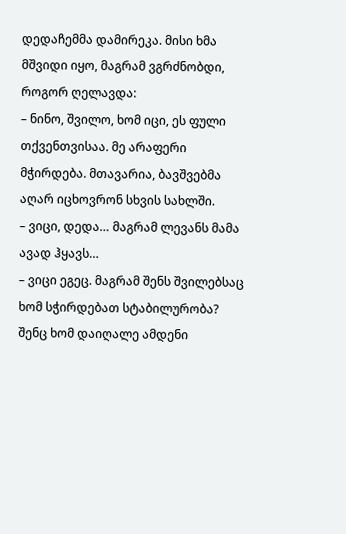დედაჩემმა დამირეკა. მისი ხმა მშვიდი იყო, მაგრამ ვგრძნობდი, როგორ ღელავდა:
– ნინო, შვილო, ხომ იცი, ეს ფული თქვენთვისაა. მე არაფერი მჭირდება. მთავარია, ბავშვებმა აღარ იცხოვრონ სხვის სახლში.
– ვიცი, დედა… მაგრამ ლევანს მამა ავად ჰყავს…
– ვიცი ეგეც. მაგრამ შენს შვილებსაც ხომ სჭირდებათ სტაბილურობა? შენც ხომ დაიღალე ამდენი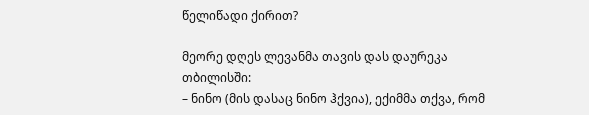წელიწადი ქირით?

მეორე დღეს ლევანმა თავის დას დაურეკა თბილისში:
– ნინო (მის დასაც ნინო ჰქვია), ექიმმა თქვა, რომ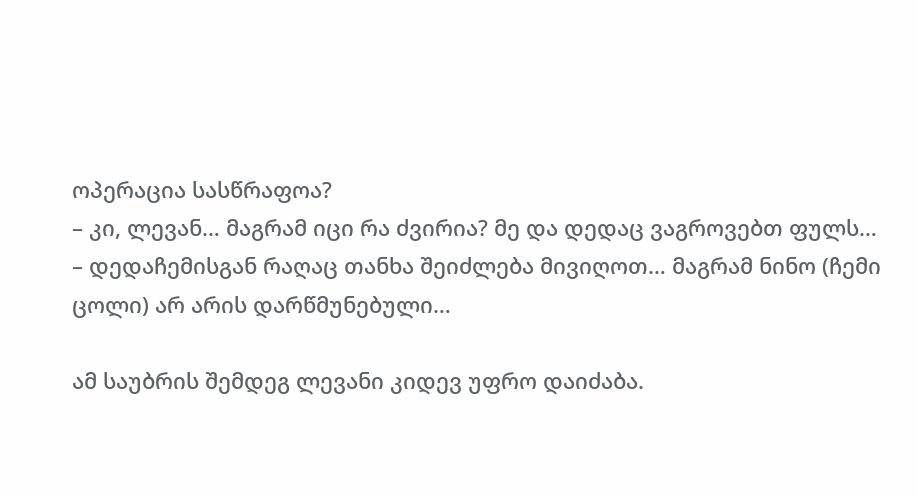ოპერაცია სასწრაფოა?
– კი, ლევან… მაგრამ იცი რა ძვირია? მე და დედაც ვაგროვებთ ფულს…
– დედაჩემისგან რაღაც თანხა შეიძლება მივიღოთ… მაგრამ ნინო (ჩემი ცოლი) არ არის დარწმუნებული…

ამ საუბრის შემდეგ ლევანი კიდევ უფრო დაიძაბა.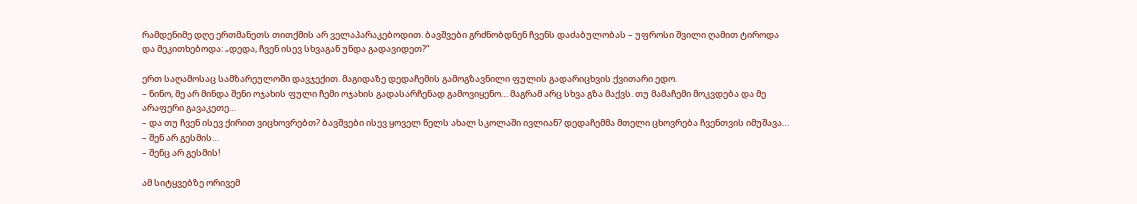რამდენიმე დღე ერთმანეთს თითქმის არ ველაპარაკებოდით. ბავშვები გრძნობდნენ ჩვენს დაძაბულობას – უფროსი შვილი ღამით ტიროდა და მეკითხებოდა: „დედა, ჩვენ ისევ სხვაგან უნდა გადავიდეთ?“

ერთ საღამოსაც სამზარეულოში დავჯექით. მაგიდაზე დედაჩემის გამოგზავნილი ფულის გადარიცხვის ქვითარი ედო.
– ნინო, მე არ მინდა შენი ოჯახის ფული ჩემი ოჯახის გადასარჩენად გამოვიყენო… მაგრამ არც სხვა გზა მაქვს. თუ მამაჩემი მოკვდება და მე არაფერი გავაკეთე…
– და თუ ჩვენ ისევ ქირით ვიცხოვრებთ? ბავშვები ისევ ყოველ წელს ახალ სკოლაში ივლიან? დედაჩემმა მთელი ცხოვრება ჩვენთვის იმუშავა…
– შენ არ გესმის…
– შენც არ გესმის!

ამ სიტყვებზე ორივემ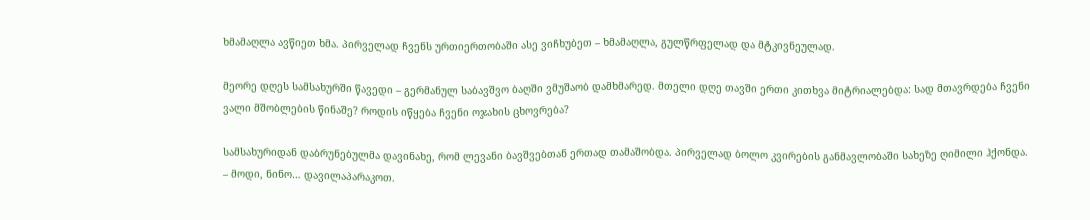ხმამაღლა ავწიეთ ხმა. პირველად ჩვენს ურთიერთობაში ასე ვიჩხუბეთ – ხმამაღლა, გულწრფელად და მტკივნეულად.

მეორე დღეს სამსახურში წავედი – გერმანულ საბავშვო ბაღში ვმუშაობ დამხმარედ. მთელი დღე თავში ერთი კითხვა მიტრიალებდა: სად მთავრდება ჩვენი ვალი მშობლების წინაშე? როდის იწყება ჩვენი ოჯახის ცხოვრება?

სამსახურიდან დაბრუნებულმა დავინახე, რომ ლევანი ბავშვებთან ერთად თამაშობდა. პირველად ბოლო კვირების განმავლობაში სახეზე ღიმილი ჰქონდა.
– მოდი, ნინო… დავილაპარაკოთ.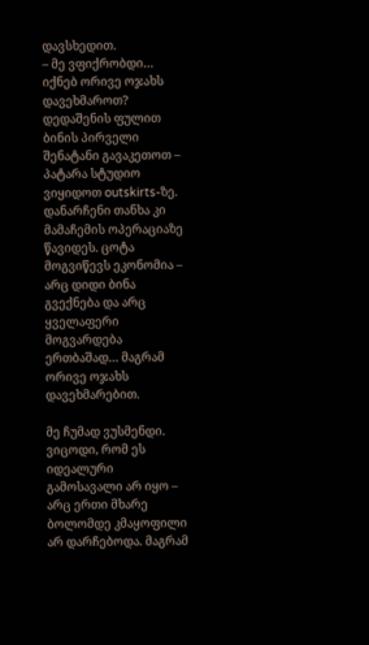დავსხედით.
– მე ვფიქრობდი… იქნებ ორივე ოჯახს დავეხმაროთ? დედაშენის ფულით ბინის პირველი შენატანი გავაკეთოთ – პატარა სტუდიო ვიყიდოთ outskirts-ზე. დანარჩენი თანხა კი მამაჩემის ოპერაციაზე წავიდეს. ცოტა მოგვიწევს ეკონომია – არც დიდი ბინა გვექნება და არც ყველაფერი მოგვარდება ერთბაშად… მაგრამ ორივე ოჯახს დავეხმარებით.

მე ჩუმად ვუსმენდი. ვიცოდი, რომ ეს იდეალური გამოსავალი არ იყო – არც ერთი მხარე ბოლომდე კმაყოფილი არ დარჩებოდა. მაგრამ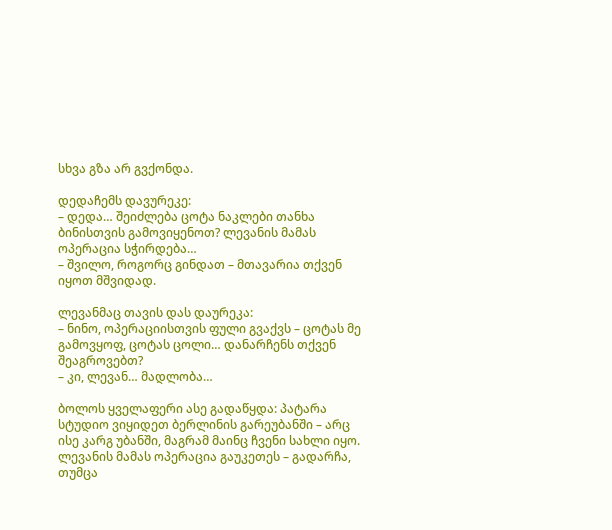სხვა გზა არ გვქონდა.

დედაჩემს დავურეკე:
– დედა… შეიძლება ცოტა ნაკლები თანხა ბინისთვის გამოვიყენოთ? ლევანის მამას ოპერაცია სჭირდება…
– შვილო, როგორც გინდათ – მთავარია თქვენ იყოთ მშვიდად.

ლევანმაც თავის დას დაურეკა:
– ნინო, ოპერაციისთვის ფული გვაქვს – ცოტას მე გამოვყოფ, ცოტას ცოლი… დანარჩენს თქვენ შეაგროვებთ?
– კი, ლევან… მადლობა…

ბოლოს ყველაფერი ასე გადაწყდა: პატარა სტუდიო ვიყიდეთ ბერლინის გარეუბანში – არც ისე კარგ უბანში, მაგრამ მაინც ჩვენი სახლი იყო. ლევანის მამას ოპერაცია გაუკეთეს – გადარჩა, თუმცა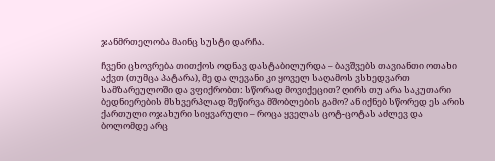ჯანმრთელობა მაინც სუსტი დარჩა.

ჩვენი ცხოვრება თითქოს ოდნავ დასტაბილურდა – ბავშვებს თავიანთი ოთახი აქვთ (თუმცა პატარა), მე და ლევანი კი ყოველ საღამოს ვსხედვართ სამზარეულოში და ვფიქრობთ: სწორად მოვიქეცით? ღირს თუ არა საკუთარი ბედნიერების მსხვერპლად შეწირვა მშობლების გამო? ან იქნებ სწორედ ეს არის ქართული ოჯახური სიყვარული – როცა ყველას ცოტ-ცოტას აძლევ და ბოლომდე არც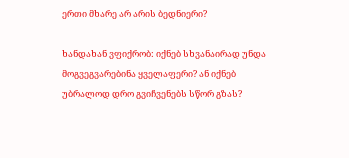ერთი მხარე არ არის ბედნიერი?

ხანდახან ვფიქრობ: იქნებ სხვანაირად უნდა მოგვეგვარებინა ყველაფერი? ან იქნებ უბრალოდ დრო გვიჩვენებს სწორ გზას?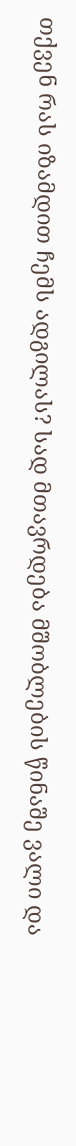თქვენ რას იზამდით ჩემს ადგილას? სად მთავრდება მშობლების წინაშე ვალი და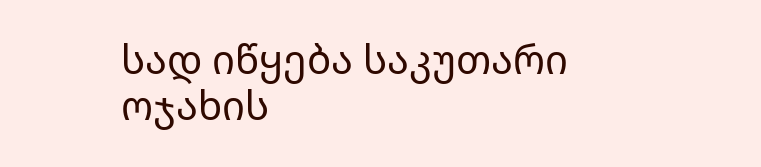სად იწყება საკუთარი ოჯახის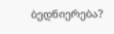ბედნიერება?